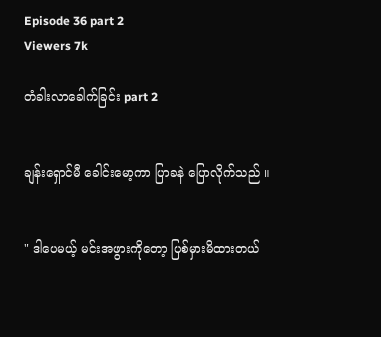Episode 36 part 2
Viewers 7k

တံခါးလာခေါက်ခြင်း part 2


ချန်းရှောင်မီ ခေါင်းမော့ကာ ပြာခနဲ ပြောလိုက်သည် ။


" ဒါပေမယ့် မင်းအဖွားကိုတော့ ပြစ်မှားမိထား‌တယ်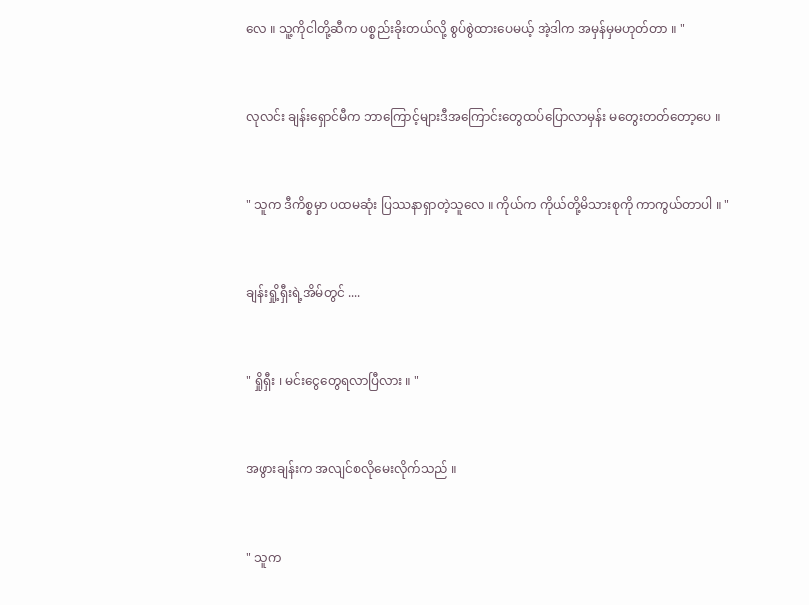လေ ။ သူ့ကိုငါတို့ဆီက ပစ္စည်းခိုးတယ်လို့ စွပ်စွဲထားပေမယ့် အဲ့ဒါက အမှန်မှမဟုတ်တာ ။ "


လုလင်း ချန်းရှောင်မီက ဘာကြောင့်များဒီအကြောင်းတွေထပ်ပြောလာမှန်း မတွေးတတ်တော့ပေ ။


" သူက ဒီကိစ္စမှာ ပထမဆုံး ပြဿနာရှာတဲ့သူလေ ။ ကိုယ်က ကိုယ်တို့မိသားစုကို ကာကွယ်တာပါ ။ "


ချန်းရှို့ရှီးရဲ့အိမ်တွင် ....


" ရှိုရှီး ၊ မင်းငွေတွေရလာပြီလား ။ "


အဖွားချန်းက အလျင်စလိုမေးလိုက်သည် ။


" သူက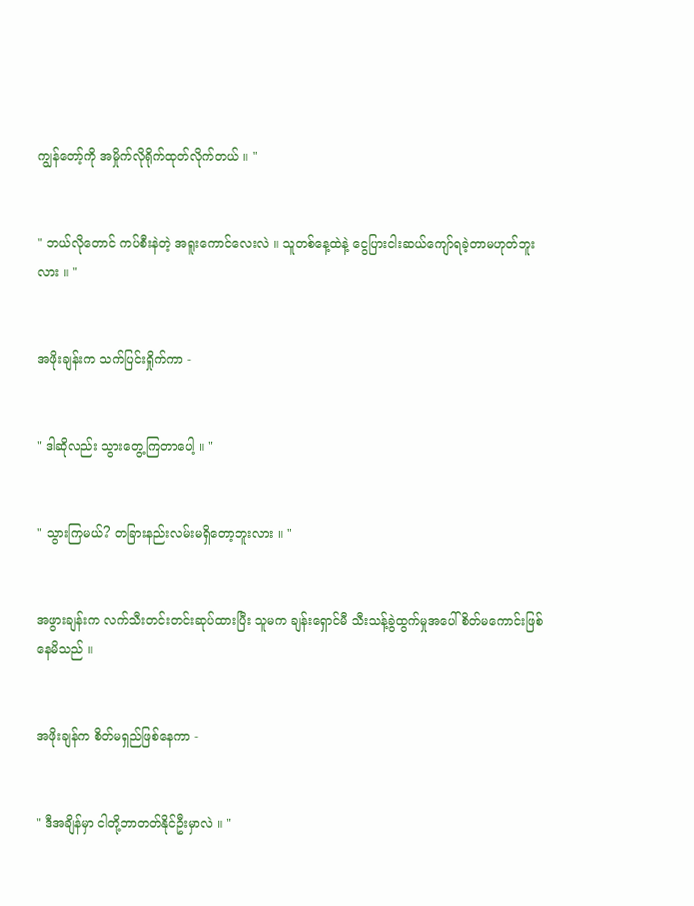ကျွန်တော့်ကို အမှိုက်လိုရိုက်ထုတ်လိုက်တယ် ။ "


" ဘယ်လိုတောင် ကပ်စီးနဲတဲ့ အရူးကောင်လေးလဲ ။ သူတစ်နေ့ထဲနဲ့ ငွေပြားငါးဆယ်ကျော်ရခဲ့တာမဟုတ်ဘူးလား ။ "


အဖိုးချန်းက သက်ပြင်းရှိုက်ကာ -


" ဒါဆိုလည်း သွားတွေ့ကြတာပေါ့ ။ "


" သွားကြမယ်? တခြားနည်းလမ်းမရှိတော့ဘူးလား ။ "


အဖွားချန်းက လက်သီးတင်းတင်းဆုပ်ထားပြီး သူမက ချန်းရှောင်မီ သီးသန့်ခွဲထွက်မှုအပေါ် စိတ်မကောင်းဖြစ်နေမိသည် ။


အဖိုးချန်က စိတ်မရှည်ဖြစ်နေကာ -


" ဒီအချိန်မှာ ငါတို့ဘာတတ်နိုင်ဦးမှာလဲ ။ "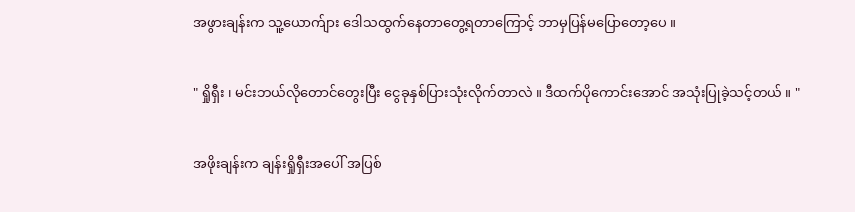အဖွားချန်းက သူ့ယောက်ျား ဒေါသထွက်နေတာတွေ့ရတာကြောင့် ဘာမှပြန်မပြောတော့ပေ ။


" ရှိုရှီး ၊ မင်းဘယ်လိုတောင်တွေးပြီး ငွေခုနှစ်ပြားသုံးလိုက်တာလဲ ။ ဒီထက်ပိုကောင်းအောင် အသုံးပြုခဲ့သင့်တယ် ။ "


အဖိုးချန်းက ချန်းရှိုရှီးအပေါ် အပြစ်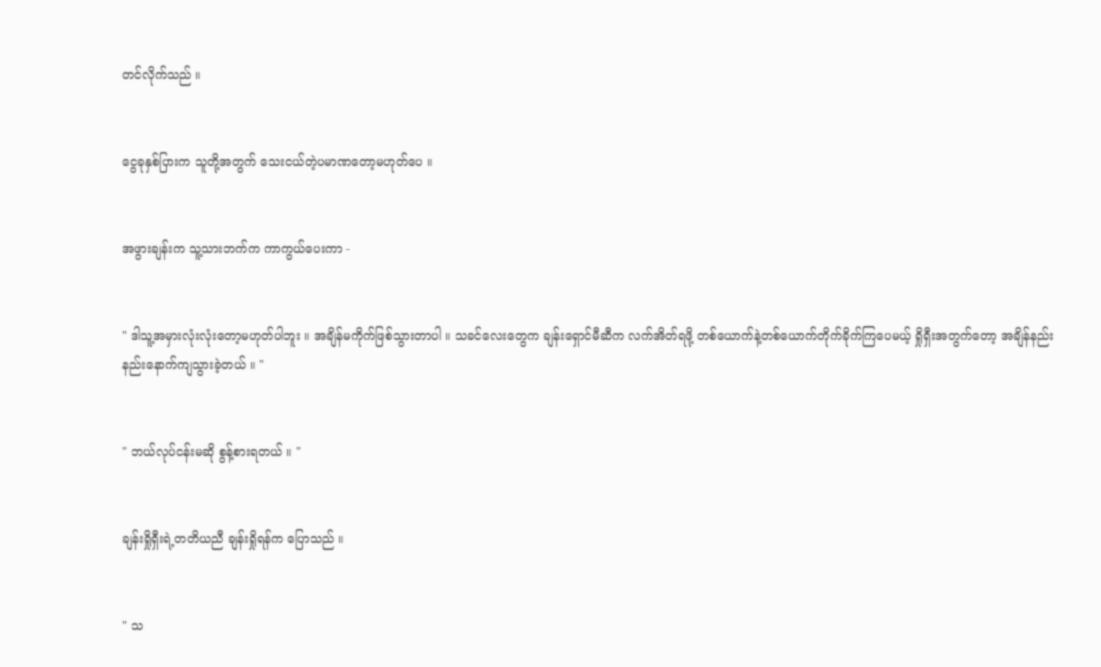တင်လိုက်သည် ။


ငွေခုနှစ်ပြားက သူတို့အတွက် သေးငယ်တဲ့ပမာ‌ဏတော့မဟုတ်ပေ ။


အဖွားချန်းက သူ့သားဘက်က ကာကွယ်ပေးကာ -


" ဒါသူ့အမှားလုံးလုံးတော့မဟုတ်ပါဘူး ။ အချိန်မကိုက်ဖြစ်သွားတာပါ ။ သခင်လေးတွေက ချန်းရှောင်မီဆီက လက်အိတ်ရဖို့ တစ်ယောက်နဲ့တစ်ယောက်တိုက်ခိုက်ကြပေမယ့် ရှိုရှီးအတွက်တော့ အချိန်နည်းနည်းနောက်ကျသွားခဲ့တယ် ။ "


" ဘယ်လုပ်ငန်းမဆို စွန့်စားရတယ် ။ "


ချန်းရှိုရှီးရဲ့တတိယညီ ချန်းရှိုရန်က ပြောသည် ။


" သ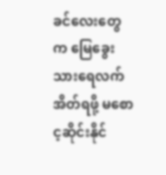ခင်လေးတွေက မြေခွေးသားရေလက်အိတ်ရဖို့ မစောင့ဆိုင်းနိုင်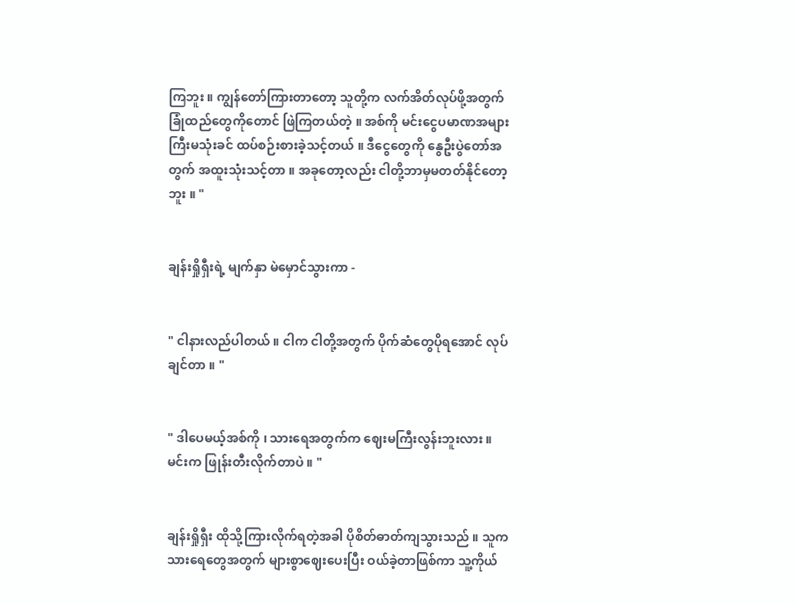ကြဘူး ။ ကျွန်တော်ကြားတာတော့ သူတို့က လက်အိတ်လုပ်ဖို့အတွက် ခြုံထည်တွေကိုတောင် ဖြဲကြတယ်တဲ့ ။ အစ်ကို မင်းငွေပမာဏအများကြီးမသုံးခင် ထပ်စဉ်းစားခဲ့သင့်တယ် ။ ဒီငွေတွေကို နွေဦးပွဲတော်အတွက် အထူးသုံးသင့်တာ ။ အခုတော့လည်း ငါတို့ဘာမှမတတ်နိုင်တော့ဘူး ။ "


ချန်းရှိုရှီးရဲ့ မျက်နှာ မဲမှောင်သွားကာ -


" ငါနားလည်ပါတယ် ။ ငါက ငါတို့အတွက် ပိုက်ဆံတွေပိုရအောင် လုပ်ချင်တာ ။ "


" ဒါပေမယ့်အစ်ကို ၊ သားရေအတွက်က ဈေးမကြီးလွန်းဘူးလား ။ မင်းက ဖြုန်းတီးလိုက်တာပဲ ။ "


ချန်းရှိုရှီး ထိုသို့ကြားလိုက်ရတဲ့အခါ ပိုစိတ်ဓာတ်ကျသွားသည် ။ သူက သားရေတွေအတွက် များစွာဈေးပေးပြီး ဝယ်ခဲ့တာဖြစ်ကာ သူ့ကိုယ်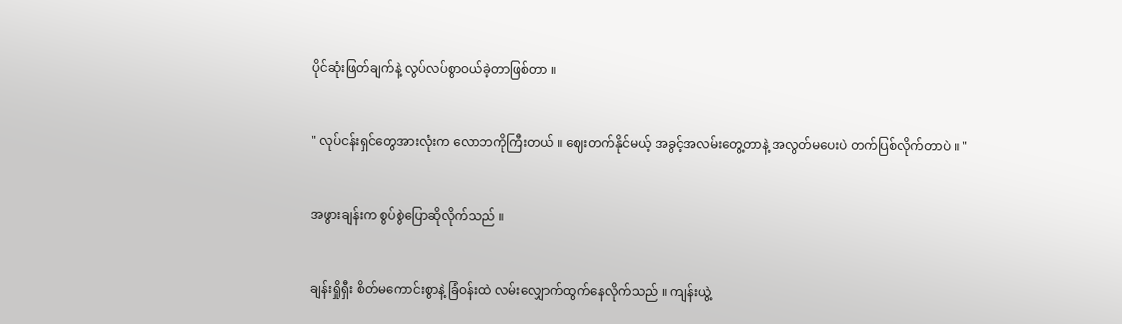ပိုင်ဆုံးဖြတ်ချက်နဲ့ လွပ်လပ်စွာဝယ်ခဲ့တာဖြစ်တာ ။


" လုပ်ငန်းရှင်တွေအားလုံးက‌ လောဘကိုကြီးတယ် ။ ဈေးတက်နိုင်မယ့် အခွင့်အလမ်းတွေ့တာနဲ့ အလွတ်မပေးပဲ တက်ပြစ်လိုက်တာပဲ ။ "


အဖွားချန်းက စွပ်စွဲပြောဆိုလိုက်သည် ။


ချန်းရှိုရှီး စိတ်မကောင်းစွာနဲ့ ခြံဝန်းထဲ လမ်းလျှောက်ထွက်နေလိုက်သည် ။ ကျန်းယွဲ့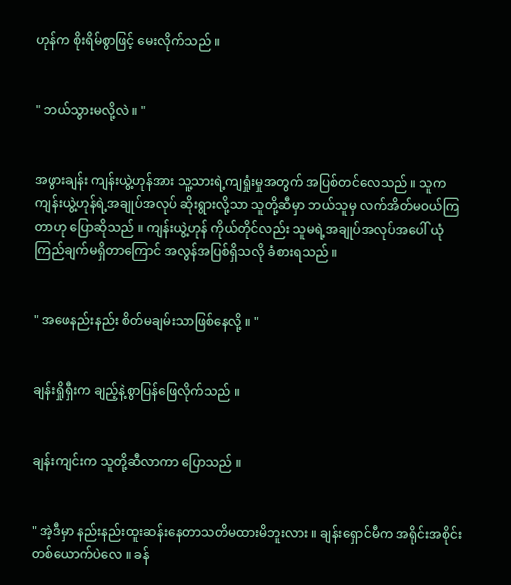ဟုန်က စိုးရိမ်စွာဖြင့် မေးလိုက်သည် ။


" ဘယ်သွားမလို့လဲ ။ "


အဖွားချန်း ကျန်းယွဲ့ဟုန်အား သူ့သားရဲ့ကျရှုံးမှုအတွက် အပြစ်တင်လေသည် ။ သူက ကျန်းယွဲ့ဟုန်ရဲ့အချုပ်အလုပ် ဆိုးရွားလို့သာ သူတို့ဆီမှာ ဘယ်သူမှ လက်အိတ်မဝယ်ကြတာဟု ပြောဆိုသည် ။ ကျန်းယွဲ့ဟုန် ကိုယ်တိုင်လည်း သူမရဲ့အချုပ်အလုပ်အပေါ် ယုံကြည်ချက်မရှိတာကြောင် အလွန်အပြစ်ရှိသလို ခံစားရသည် ။


" အဖေနည်းနည်း စိတ်မချမ်းသာဖြစ်‌နေလို့ ။ "


ချန်းရှိုရှီးက ချည့်နဲ့စွာပြန်ဖြေလိုက်သည် ။


ချန်းကျင်းက သူတို့ဆီလာကာ ပြောသည် ။


" အဲ့ဒီမှာ နည်းနည်းထူးဆန်းနေတာသတိမထားမိဘူးလား ။ ချန်းရှောင်မီက အရိုင်းအစိုင်း တစ်ယောက်ပဲလေ ။ ခန်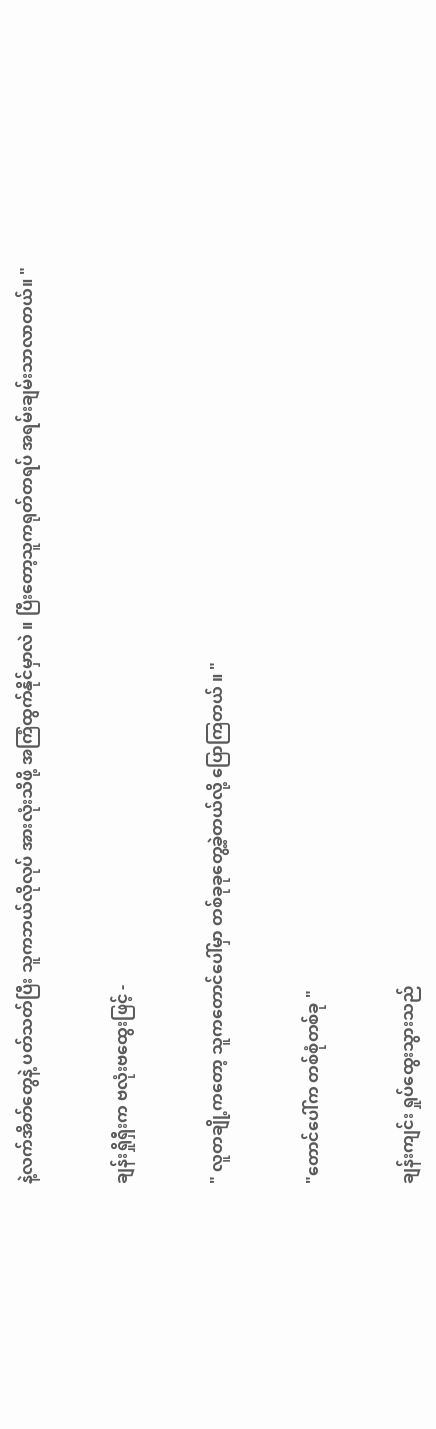နဲ့လက်အိတ်‌တွေနဲ့ ပတ်သတ်ပြီး သူကဘယ်လိုလုပ် အားလုံးသိဖို့ အကြံထွက်နိုင်မှာလဲ ။ ပြီးတော့သူကရုတ်တရပ် အရမ်းချမ်းသာလာတယ်။ "


ချန်းရှိုရှီးက ဗလုံးဗထွေးဖြင့် -


" လူတချို့ကတော့ သူကတောင်ပေါ်မှာ တစ်ခုခုတွေ့ခဲ့တယ်လို့ ပြောကြတယ် ။ "


"တောင်ပေါ်က တစ်စုံတစ်ခု "


ချန်းကျင်း ရှုပ်ထွေးသွားသည်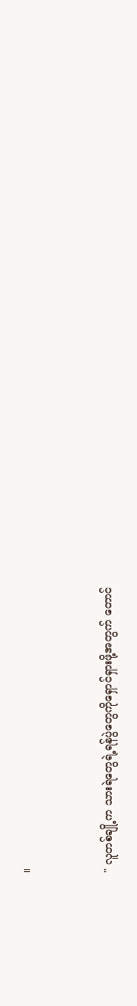။


" လူတစ်ချို့က သားရဲတွေရဲ့ရန်ပွဲတွေကိုရှောင်ရှားဖို့အတွက် တောင်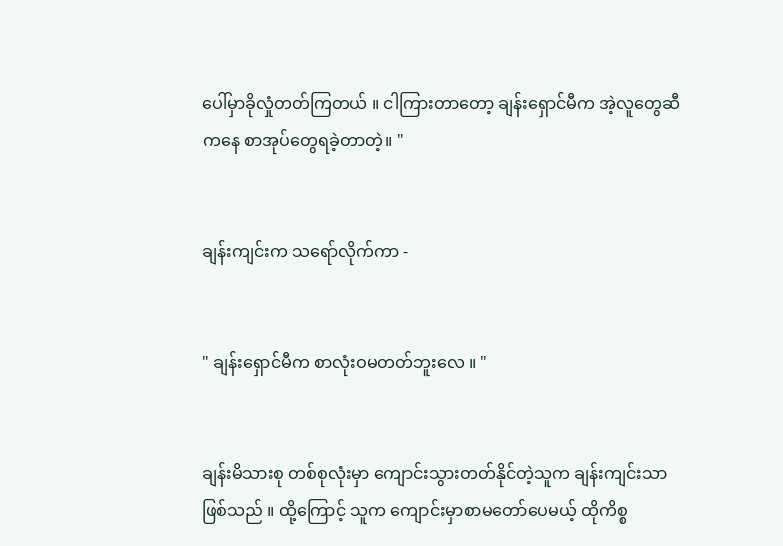ပေါ်မှာခိုလှုံတတ်ကြတယ် ။ ငါကြားတာတော့ ချန်းရှောင်မီက အဲ့လူ‌တွေဆီကနေ စာအုပ်တွေရခဲ့တာတဲ့။ "


ချန်းကျင်းက သရော်လိုက်ကာ -


" ချန်းရှောင်မီက စာလုံးဝမတတ်ဘူးလေ ။ "


ချန်းမိသားစု တစ်စုလုံးမှာ ကျောင်းသွားတတ်နိုင်တဲ့သူက ချန်းကျင်းသာဖြစ်သည် ။ ထို့ကြောင့် သူက ကျောင်းမှာစာမတော်ပေမယ့် ထိုကိစ္စ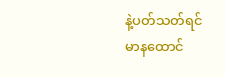နဲ့ပတ်သတ်ရင် မာနထောင်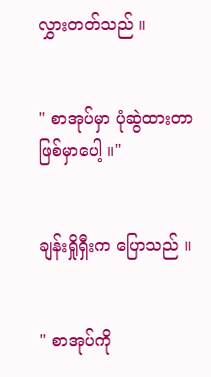လွှားတတ်သည် ။


" စာအုပ်မှာ ပုံဆွဲထားတာဖြစ်မှာပေါ့ ။"


ချန်းရှိုရှီးက ပြောသည် ။


" စာအုပ်ကို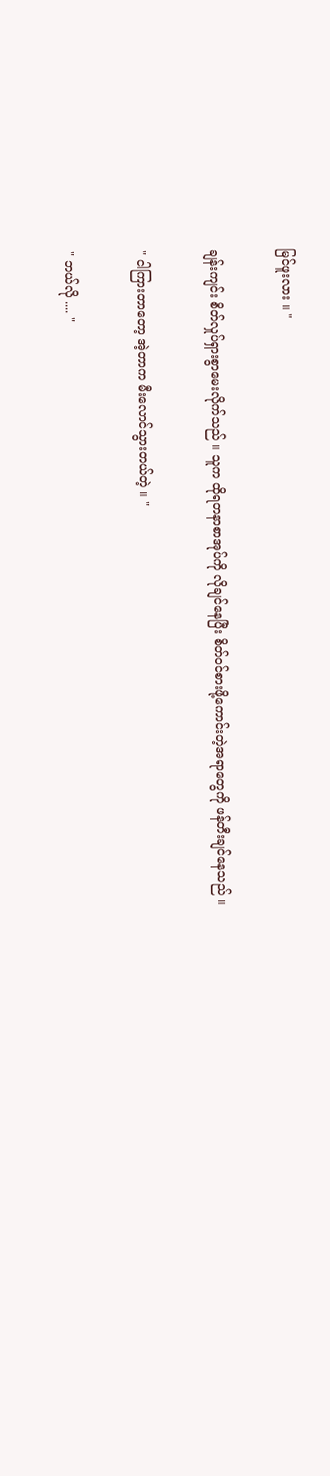မြင်ဖူးလား ။ "


ချန်းကျင်း စိတ်လှုပ်ရှားစွာမေးလိုက်သည် ။ သူက ထိုရတနာစာအုပ်ကို လိုချင်နေပြီး စိတ်ဝင်စားဖို့ကောင်းတဲ့အရာတွေကို ဖန်တီးချင်နေသည် ။


" ငါကြားတာတော့ အဲ့တာက မီးလောင်သွားတယ်တဲ့ ။ "


" ဘယ်လို .... "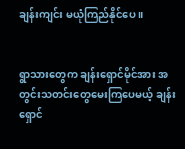ချန်းကျင်း မယုံကြည်နိုင်ပေ ။


ရွာသားတွေက ချန်းရှောင်မိုင်အား အတွင်းသတင်းတွေမေးကြပေမယ့် ချန်းရှောင်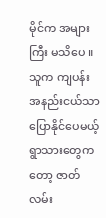မိုင်က အများကြီး မသိပေ ။ သူက ကျပန်းအနည်းငယ်သာပြောနိုင်ပေမယ့် ရွာသားတွေကတော့ ဇာတ်လမ်း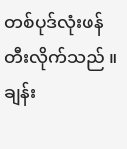တစ်ပုဒ်လုံးဖန်တီးလိုက်သည် ။ ချန်း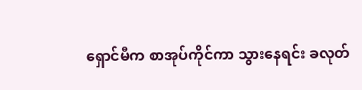ရှောင်မီက စာအုပ်ကိုင်ကာ သွားနေရင်း ခလုတ်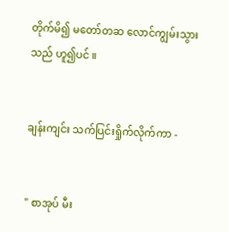တိုက်မိ၍ မတော်တဆ လောင်ကျွမ်းသွားသည် ဟူ၍ပင် ။


ချန်းကျင်း သက်ပြင်းရှိုက်လိုက်ကာ -


" စာအုပ် မီး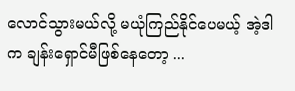လောင်သွားမယ်လို့ မယုံကြည်နိုင်ပေမယ့် အဲ့ဒါက ချန်းရှောင်မီဖြစ်နေတော့ ...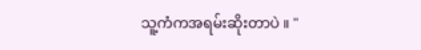သူ့ကံကအရမ်းဆိုးတာပဲ ။ "